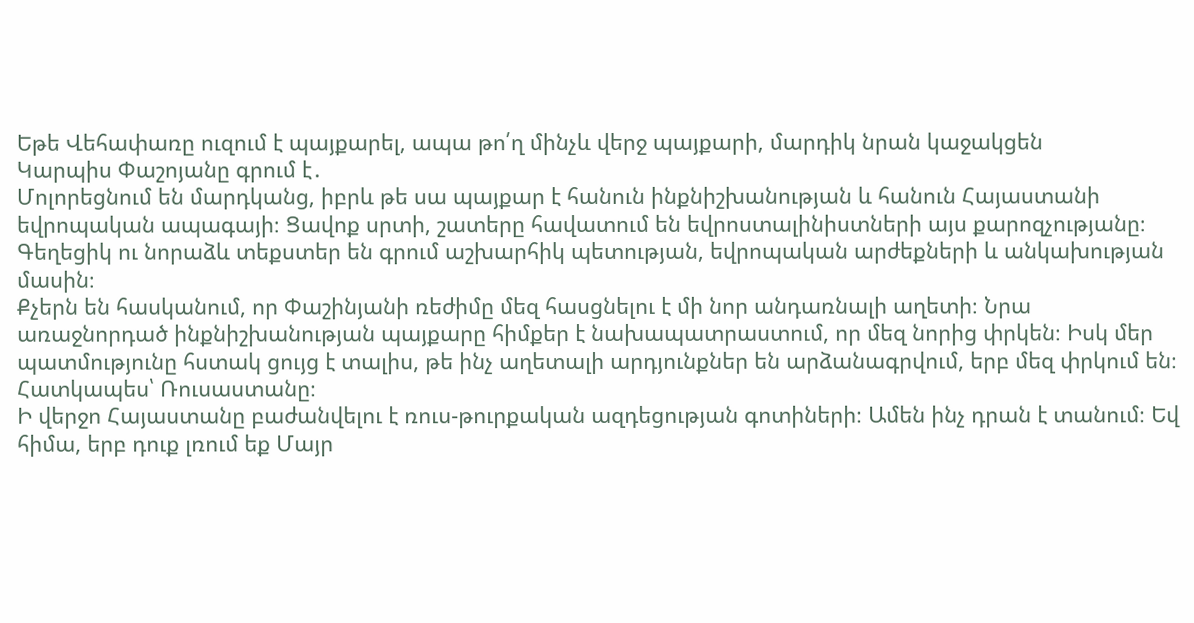Եթե Վեհափառը ուզում է պայքարել, ապա թո՛ղ մինչև վերջ պայքարի, մարդիկ նրան կաջակցեն
Կարպիս Փաշոյանը գրում է․
Մոլորեցնում են մարդկանց, իբրև թե սա պայքար է հանուն ինքնիշխանության և հանուն Հայաստանի եվրոպական ապագայի։ Ցավոք սրտի, շատերը հավատում են եվրոստալինիստների այս քարոզչությանը։ Գեղեցիկ ու նորաձև տեքստեր են գրում աշխարհիկ պետության, եվրոպական արժեքների և անկախության մասին։
Քչերն են հասկանում, որ Փաշինյանի ռեժիմը մեզ հասցնելու է մի նոր անդառնալի աղետի։ Նրա առաջնորդած ինքնիշխանության պայքարը հիմքեր է նախապատրաստում, որ մեզ նորից փրկեն։ Իսկ մեր պատմությունը հստակ ցույց է տալիս, թե ինչ աղետալի արդյունքներ են արձանագրվում, երբ մեզ փրկում են։ Հատկապես՝ Ռուսաստանը։
Ի վերջո Հայաստանը բաժանվելու է ռուս-թուրքական ազդեցության գոտիների։ Ամեն ինչ դրան է տանում։ Եվ հիմա, երբ դուք լռում եք Մայր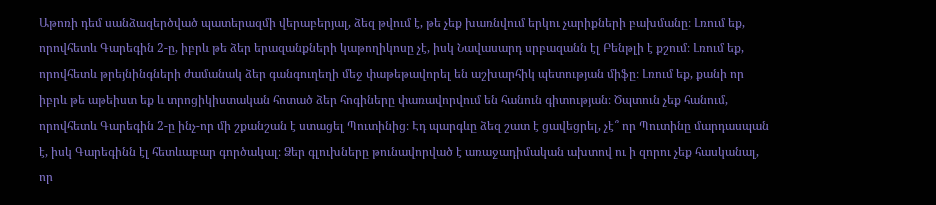Աթոռի դեմ սանձազերծված պատերազմի վերաբերյալ, ձեզ թվում է, թե չեք խառնվում երկու չարիքների բախմանը։ Լռում եք, որովհետև Գարեգին 2-ը, իբրև թե ձեր երազանքների կաթողիկոսը չէ, իսկ Նավասարդ սրբազանն էլ Բենթլի է քշում։ Լռում եք, որովհետև թրեյնինգների ժամանակ ձեր գանգուղեղի մեջ փաթեթավորել են աշխարհիկ պետության միֆը։ Լռում եք, քանի որ իբրև թե աթեիստ եք և տրոցիկիստական հոտած ձեր հոգիները փառավորվում են հանուն գիտության։ Ծպտուն չեք հանում, որովհետև Գարեգին 2-ը ինչ-որ մի շքանշան է ստացել Պուտինից։ Էդ պարգևը ձեզ շատ է ցավեցրել, չէ՞ որ Պուտինը մարդասպան է, իսկ Գարեգինն էլ հետևաբար գործակալ։ Ձեր գլուխները թունավորված է առաջադիմական ախտով ու ի զորու չեք հասկանալ, որ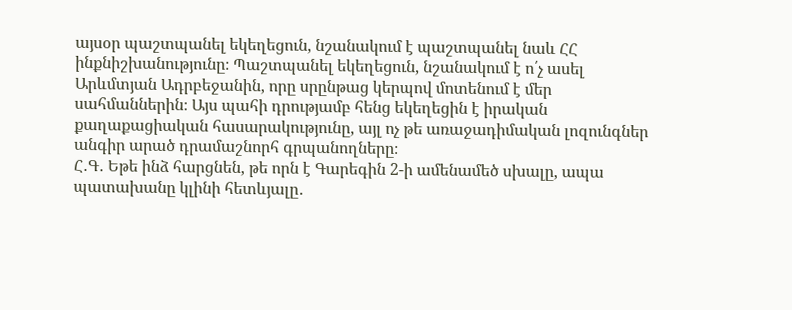այսօր պաշտպանել եկեղեցուն, նշանակում է պաշտպանել նաև ՀՀ ինքնիշխանությունը։ Պաշտպանել եկեղեցուն, նշանակում է ո՛չ ասել Արևմտյան Ադրբեջանին, որը սրընթաց կերպով մոտենում է մեր սահմաններին։ Այս պահի դրությամբ հենց եկեղեցին է իրական քաղաքացիական հասարակությունը, այլ ոչ թե առաջադիմական լոզունգներ անգիր արած դրամաշնորհ գրպանողները։
Հ․Գ․ Եթե ինձ հարցնեն, թե որն է Գարեգին 2-ի ամենամեծ սխալը, ապա պատախանը կլինի հետևյալը․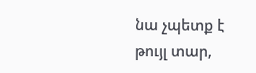նա չպետք է թույլ տար,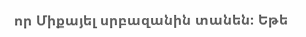որ Միքայել սրբազանին տանեն։ Եթե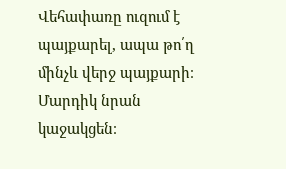Վեհափառը ուզում է պայքարել, ապա թո՛ղ մինչև վերջ պայքարի։ Մարդիկ նրան կաջակցեն։